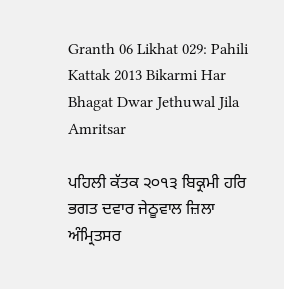Granth 06 Likhat 029: Pahili Kattak 2013 Bikarmi Har Bhagat Dwar Jethuwal Jila Amritsar

ਪਹਿਲੀ ਕੱਤਕ ੨੦੧੩ ਬਿਕ੍ਰਮੀ ਹਰਿ ਭਗਤ ਦਵਾਰ ਜੇਠੂਵਾਲ ਜ਼ਿਲਾ ਅੰਮ੍ਰਿਤਸਰ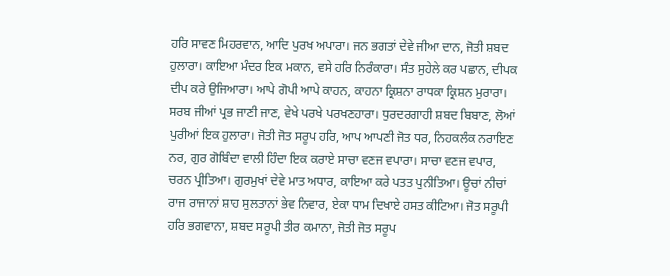ਹਰਿ ਸਾਵਣ ਮਿਹਰਵਾਨ, ਆਦਿ ਪੁਰਖ ਅਪਾਰਾ। ਜਨ ਭਗਤਾਂ ਦੇਵੇ ਜੀਆ ਦਾਨ, ਜੋਤੀ ਸ਼ਬਦ ਹੁਲਾਰਾ। ਕਾਇਆ ਮੰਦਰ ਇਕ ਮਕਾਨ, ਵਸੇ ਹਰਿ ਨਿਰੰਕਾਰਾ। ਸੰਤ ਸੁਹੇਲੇ ਕਰ ਪਛਾਨ, ਦੀਪਕ ਦੀਪ ਕਰੇ ਉਜਿਆਰਾ। ਆਪੇ ਗੋਪੀ ਆਪੇ ਕਾਹਨ, ਕਾਹਨਾ ਕ੍ਰਿਸ਼ਨਾ ਰਾਧਕਾ ਕ੍ਰਿਸ਼ਨ ਮੁਰਾਰਾ। ਸਰਬ ਜੀਆਂ ਪ੍ਰਭ ਜਾਣੀ ਜਾਣ, ਵੇਖੇ ਪਰਖੇ ਪਰਖਣਹਾਰਾ। ਧੁਰਦਰਗਾਹੀ ਸ਼ਬਦ ਬਿਬਾਣ, ਲੋਆਂ ਪੁਰੀਆਂ ਇਕ ਹੁਲਾਰਾ। ਜੋਤੀ ਜੋਤ ਸਰੂਪ ਹਰਿ, ਆਪ ਆਪਣੀ ਜੋਤ ਧਰ, ਨਿਹਕਲੰਕ ਨਰਾਇਣ ਨਰ, ਗੁਰ ਗੋਬਿੰਦਾ ਵਾਲੀ ਹਿੰਦਾ ਇਕ ਕਰਾਏ ਸਾਚਾ ਵਣਜ ਵਪਾਰਾ। ਸਾਚਾ ਵਣਜ ਵਪਾਰ, ਚਰਨ ਪ੍ਰੀਤਿਆ। ਗੁਰਮੁਖਾਂ ਦੇਵੇ ਮਾਤ ਅਧਾਰ, ਕਾਇਆ ਕਰੇ ਪਤਤ ਪੁਨੀਤਿਆ। ਊਚਾਂ ਨੀਚਾਂ ਰਾਜ ਰਾਜਾਨਾਂ ਸ਼ਾਹ ਸੁਲਤਾਨਾਂ ਭੇਵ ਨਿਵਾਰ, ਏਕਾ ਧਾਮ ਦਿਖਾਏ ਹਸਤ ਕੀਟਿਆ। ਜੋਤ ਸਰੂਪੀ ਹਰਿ ਭਗਵਾਨਾ, ਸ਼ਬਦ ਸਰੂਪੀ ਤੀਰ ਕਮਾਨਾ, ਜੋਤੀ ਜੋਤ ਸਰੂਪ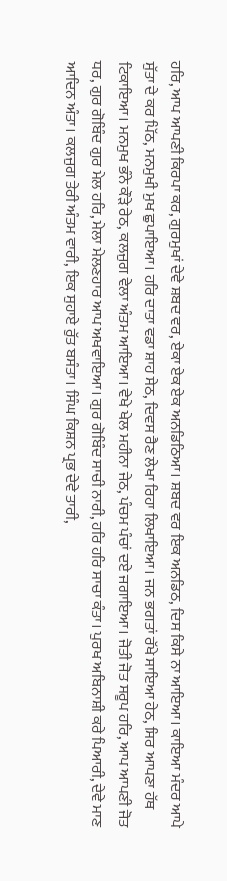ਹਰਿ, ਆਪ ਆਪਣੀ ਕਿਰਪਾ ਕਰ, ਗੁਰਮੁਖਾਂ ਦੇਵੇ ਸ਼ਬਦ ਵਰ, ਏਕਾ ਏਕ ਏਕ ਅਨਡਿਠਿਆ। ਸ਼ਬਦ ਵਰ ਇਕ ਅਨਡਿਠ, ਦਿਸ ਕਿਸੇ ਨਾ ਆਇਆ। ਕਾਇਆ ਮੰਦਰ ਆਪੇ ਸੁੱਤਾ ਦੇ ਕਰ ਪਿੱਠ, ਮਨਮੁਖੀ ਮੁਖ ਛੁਪਾਇਆ। ਹਰਿ ਦਾਤਾ ਵਡਾ ਸ਼ਾਹ ਸੇਠ, ਦਿਵਸ ਰੈਣ ਲੇਖਾ ਰਿਹਾ ਲਿਖਾਇਆ। ਜਨ ਭਗਤਾਂ ਰੱਖੇ ਸਾਇਆ ਹੇਠ, ਸਿਰ ਆਪਣਾ ਹੱਥ ਟਿਕਾਇਆ। ਮਨਮੁਖ ਭੰਨੇ ਕੌੜੇ ਰੇਠ, ਕਲਜੁਗ ਵੇਲਾ ਅੰਤਮ ਆਇਆ। ਵੇਖੇ ਖੇਲ ਮਹੀਨਾ ਜੇਠ, ਪੰਚਮ ਪੰਚਾਂ ਦਏ ਜਗਾਇਆ। ਜੋਤੀ ਜੋਤ ਸਰੂਪ ਹਰਿ, ਆਪ ਆਪਣੀ ਜੋਤ ਧਰ, ਗੁਰ ਗੋਬਿੰਦ ਗੁਰ ਮੇਲ ਹਰਿ, ਮੇਲਾ ਮੇਲਣਹਾਰ ਆਪ ਅਖਵਾਇਆ। ਗੁਰ ਗੋਬਿੰਦ ਸਾਚੀ ਨਾਰੀ, ਹਰਿ ਹਰਿ ਸਾਚਾ ਕੰਤਾ। ਪੁਰਖ ਅਬਿਨਾਸ਼ੀ ਕਰੇ ਪਿਆਰੀ, ਦੇਵੇ ਮਾਣ ਆਦਿਨ ਅੰਤਾ। ਕਲਜੁਗ ਤੇਰੀ ਅੰਤਮ ਵਾਰੀ, ਇਕ ਸੁਹਾਏ ਰੁੱਤ ਬਸੰਤਾ। ਸਿੰਘ ਕਿਸ਼ਨ ਪ੍ਰਭ ਦੇਵੇ ਤਾਰੀ,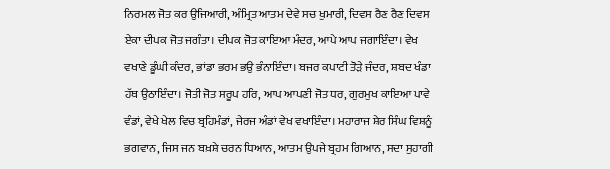ਨਿਰਮਲ ਜੋਤ ਕਰ ਉਜਿਆਰੀ, ਅੰਮ੍ਰਿਤ ਆਤਮ ਦੇਵੇ ਸਚ ਖੁਮਾਰੀ, ਦਿਵਸ ਰੈਣ ਰੈਣ ਦਿਵਸ ਏਕਾ ਦੀਪਕ ਜੋਤ ਜਗੰਤਾ। ਦੀਪਕ ਜੋਤ ਕਾਇਆ ਮੰਦਰ, ਆਪੇ ਆਪ ਜਗਾਇੰਦਾ। ਵੇਖ ਵਖਾਣੇ ਡੂੰਘੀ ਕੰਦਰ, ਭਾਂਡਾ ਭਰਮ ਭਉ ਭੰਨਾਇੰਦਾ। ਬਜਰ ਕਪਾਟੀ ਤੋੜੇ ਜੰਦਰ, ਸ਼ਬਦ ਖੰਡਾ ਹੱਥ ਉਠਾਇੰਦਾ। ਜੋਤੀ ਜੋਤ ਸਰੂਪ ਹਰਿ, ਆਪ ਆਪਣੀ ਜੋਤ ਧਰ, ਗੁਰਮੁਖ ਕਾਇਆ ਪਾਵੇ ਵੰਡਾਂ, ਵੇਖੇ ਖੇਲ ਵਿਚ ਬ੍ਰਹਿਮੰਡਾਂ, ਜੇਰਜ ਅੰਡਾਂ ਵੇਖ ਵਖਾਇੰਦਾ। ਮਹਾਰਾਜ ਸ਼ੇਰ ਸਿੰਘ ਵਿਸ਼ਨੂੰ ਭਗਵਾਨ, ਜਿਸ ਜਨ ਬਖ਼ਸ਼ੇ ਚਰਨ ਧਿਆਨ, ਆਤਮ ਉਪਜੇ ਬ੍ਰਹਮ ਗਿਆਨ, ਸਦਾ ਸੁਹਾਗੀ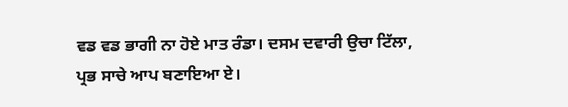ਵਡ ਵਡ ਭਾਗੀ ਨਾ ਹੋਏ ਮਾਤ ਰੰਡਾ। ਦਸਮ ਦਵਾਰੀ ਉਚਾ ਟਿੱਲਾ, ਪ੍ਰਭ ਸਾਚੇ ਆਪ ਬਣਾਇਆ ਏ।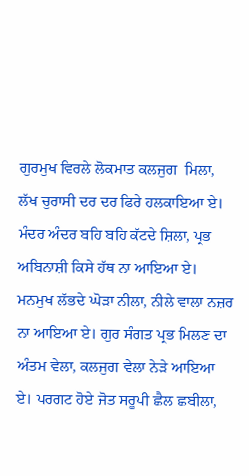ਗੁਰਮੁਖ ਵਿਰਲੇ ਲੋਕਮਾਤ ਕਲਜੁਗ  ਮਿਲਾ, ਲੱਖ ਚੁਰਾਸੀ ਦਰ ਦਰ ਫਿਰੇ ਹਲਕਾਇਆ ਏ। ਮੰਦਰ ਅੰਦਰ ਬਹਿ ਬਹਿ ਕੱਟਦੇ ਸ਼ਿਲਾ, ਪ੍ਰਭ ਅਬਿਨਾਸ਼ੀ ਕਿਸੇ ਹੱਥ ਨਾ ਆਇਆ ਏ। ਮਨਮੁਖ ਲੱਭਦੇ ਘੋੜਾ ਨੀਲਾ, ਨੀਲੇ ਵਾਲਾ ਨਜ਼ਰ ਨਾ ਆਇਆ ਏ। ਗੁਰ ਸੰਗਤ ਪ੍ਰਭ ਮਿਲਣ ਦਾ ਅੰਤਮ ਵੇਲਾ, ਕਲਜੁਗ ਵੇਲਾ ਨੇੜੇ ਆਇਆ ਏ। ਪਰਗਟ ਹੋਏ ਜੋਤ ਸਰੂਪੀ ਛੈਲ ਛਬੀਲਾ,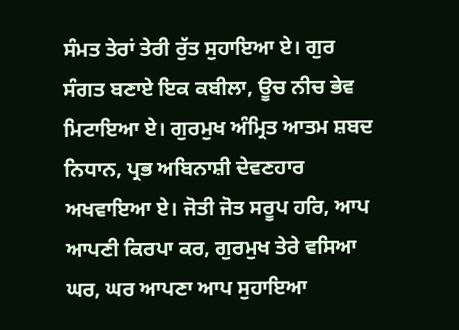ਸੰਮਤ ਤੇਰਾਂ ਤੇਰੀ ਰੁੱਤ ਸੁਹਾਇਆ ਏ। ਗੁਰ ਸੰਗਤ ਬਣਾਏ ਇਕ ਕਬੀਲਾ, ਊਚ ਨੀਚ ਭੇਵ ਮਿਟਾਇਆ ਏ। ਗੁਰਮੁਖ ਅੰਮ੍ਰਿਤ ਆਤਮ ਸ਼ਬਦ ਨਿਧਾਨ, ਪ੍ਰਭ ਅਬਿਨਾਸ਼ੀ ਦੇਵਣਹਾਰ ਅਖਵਾਇਆ ਏ। ਜੋਤੀ ਜੋਤ ਸਰੂਪ ਹਰਿ, ਆਪ ਆਪਣੀ ਕਿਰਪਾ ਕਰ, ਗੁਰਮੁਖ ਤੇਰੇ ਵਸਿਆ ਘਰ, ਘਰ ਆਪਣਾ ਆਪ ਸੁਹਾਇਆ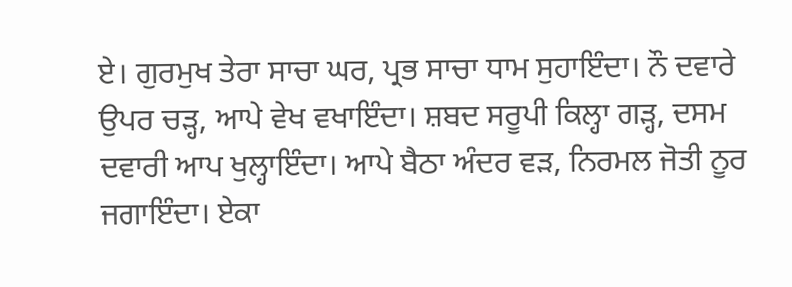ਏ। ਗੁਰਮੁਖ ਤੇਰਾ ਸਾਚਾ ਘਰ, ਪ੍ਰਭ ਸਾਚਾ ਧਾਮ ਸੁਹਾਇੰਦਾ। ਨੌ ਦਵਾਰੇ ਉਪਰ ਚੜ੍ਹ, ਆਪੇ ਵੇਖ ਵਖਾਇੰਦਾ। ਸ਼ਬਦ ਸਰੂਪੀ ਕਿਲ੍ਹਾ ਗੜ੍ਹ, ਦਸਮ ਦਵਾਰੀ ਆਪ ਖੁਲ੍ਹਾਇੰਦਾ। ਆਪੇ ਬੈਠਾ ਅੰਦਰ ਵੜ, ਨਿਰਮਲ ਜੋਤੀ ਨੂਰ ਜਗਾਇੰਦਾ। ਏਕਾ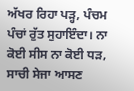ਅੱਖਰ ਰਿਹਾ ਪੜ੍ਹ, ਪੰਚਮ ਪੰਚਾਂ ਰੁੱਤ ਸੁਹਾਇੰਦਾ। ਨਾ ਕੋਈ ਸੀਸ ਨਾ ਕੋਈ ਧੜ, ਸਾਚੀ ਸੇਜਾ ਆਸਣ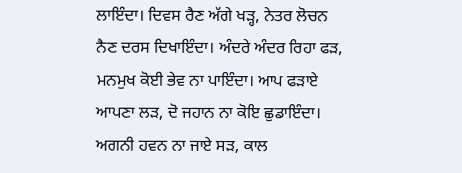ਲਾਇੰਦਾ। ਦਿਵਸ ਰੈਣ ਅੱਗੇ ਖੜ੍ਹ, ਨੇਤਰ ਲੋਚਨ ਨੈਣ ਦਰਸ ਦਿਖਾਇੰਦਾ। ਅੰਦਰੇ ਅੰਦਰ ਰਿਹਾ ਫੜ, ਮਨਮੁਖ ਕੋਈ ਭੇਵ ਨਾ ਪਾਇੰਦਾ। ਆਪ ਫੜਾਏ ਆਪਣਾ ਲੜ, ਦੋ ਜਹਾਨ ਨਾ ਕੋਇ ਛੁਡਾਇੰਦਾ। ਅਗਨੀ ਹਵਨ ਨਾ ਜਾਏ ਸੜ, ਕਾਲ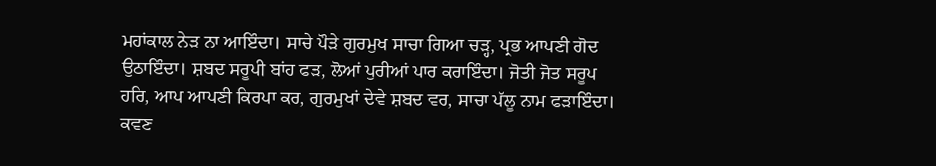ਮਹਾਂਕਾਲ ਨੇੜ ਨਾ ਆਇੰਦਾ। ਸਾਚੇ ਪੌੜੇ ਗੁਰਮੁਖ ਸਾਚਾ ਗਿਆ ਚੜ੍ਹ, ਪ੍ਰਭ ਆਪਣੀ ਗੋਦ ਉਠਾਇੰਦਾ। ਸ਼ਬਦ ਸਰੂਪੀ ਬਾਂਹ ਫੜ, ਲੋਆਂ ਪੁਰੀਆਂ ਪਾਰ ਕਰਾਇੰਦਾ। ਜੋਤੀ ਜੋਤ ਸਰੂਪ ਹਰਿ, ਆਪ ਆਪਣੀ ਕਿਰਪਾ ਕਰ, ਗੁਰਮੁਖਾਂ ਦੇਵੇ ਸ਼ਬਦ ਵਰ, ਸਾਚਾ ਪੱਲੂ ਨਾਮ ਫੜਾਇੰਦਾ। ਕਵਣ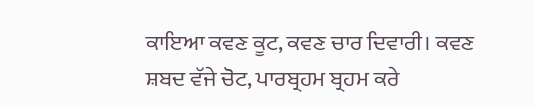ਕਾਇਆ ਕਵਣ ਕੂਟ, ਕਵਣ ਚਾਰ ਦਿਵਾਰੀ। ਕਵਣ ਸ਼ਬਦ ਵੱਜੇ ਚੋਟ, ਪਾਰਬ੍ਰਹਮ ਬ੍ਰਹਮ ਕਰੇ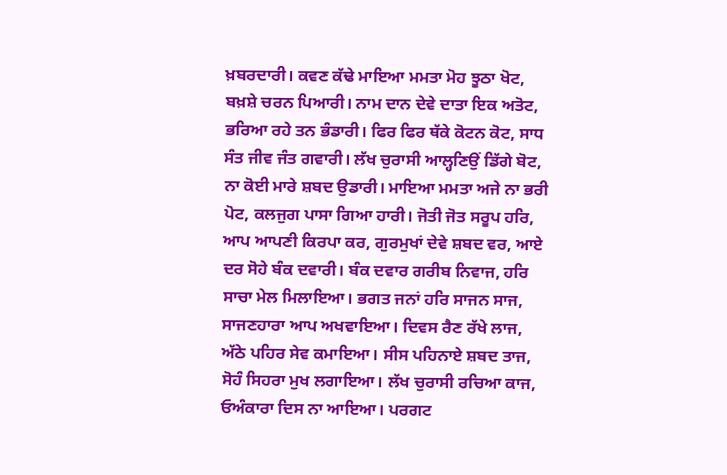ਖ਼ਬਰਦਾਰੀ। ਕਵਣ ਕੱਢੇ ਮਾਇਆ ਮਮਤਾ ਮੋਹ ਝੂਠਾ ਖੋਟ, ਬਖ਼ਸ਼ੇ ਚਰਨ ਪਿਆਰੀ। ਨਾਮ ਦਾਨ ਦੇਵੇ ਦਾਤਾ ਇਕ ਅਤੋਟ, ਭਰਿਆ ਰਹੇ ਤਨ ਭੰਡਾਰੀ। ਫਿਰ ਫਿਰ ਥੱਕੇ ਕੋਟਨ ਕੋਟ, ਸਾਧ ਸੰਤ ਜੀਵ ਜੰਤ ਗਵਾਰੀ। ਲੱਖ ਚੁਰਾਸੀ ਆਲ੍ਹਣਿਉਂ ਡਿੱਗੇ ਬੋਟ, ਨਾ ਕੋਈ ਮਾਰੇ ਸ਼ਬਦ ਉਡਾਰੀ। ਮਾਇਆ ਮਮਤਾ ਅਜੇ ਨਾ ਭਰੀ ਪੋਟ, ਕਲਜੁਗ ਪਾਸਾ ਗਿਆ ਹਾਰੀ। ਜੋਤੀ ਜੋਤ ਸਰੂਪ ਹਰਿ, ਆਪ ਆਪਣੀ ਕਿਰਪਾ ਕਰ, ਗੁਰਮੁਖਾਂ ਦੇਵੇ ਸ਼ਬਦ ਵਰ, ਆਏ ਦਰ ਸੋਹੇ ਬੰਕ ਦਵਾਰੀ। ਬੰਕ ਦਵਾਰ ਗਰੀਬ ਨਿਵਾਜ, ਹਰਿ ਸਾਚਾ ਮੇਲ ਮਿਲਾਇਆ। ਭਗਤ ਜਨਾਂ ਹਰਿ ਸਾਜਨ ਸਾਜ, ਸਾਜਣਹਾਰਾ ਆਪ ਅਖਵਾਇਆ। ਦਿਵਸ ਰੈਣ ਰੱਖੇ ਲਾਜ, ਅੱਠੇ ਪਹਿਰ ਸੇਵ ਕਮਾਇਆ। ਸੀਸ ਪਹਿਨਾਏ ਸ਼ਬਦ ਤਾਜ, ਸੋਹੰ ਸਿਹਰਾ ਮੁਖ ਲਗਾਇਆ। ਲੱਖ ਚੁਰਾਸੀ ਰਚਿਆ ਕਾਜ, ਓਅੰਕਾਰਾ ਦਿਸ ਨਾ ਆਇਆ। ਪਰਗਟ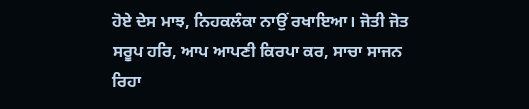ਹੋਏ ਦੇਸ ਮਾਝ, ਨਿਹਕਲੰਕਾ ਨਾਉਂ ਰਖਾਇਆ। ਜੋਤੀ ਜੋਤ ਸਰੂਪ ਹਰਿ, ਆਪ ਆਪਣੀ ਕਿਰਪਾ ਕਰ, ਸਾਚਾ ਸਾਜਨ ਰਿਹਾ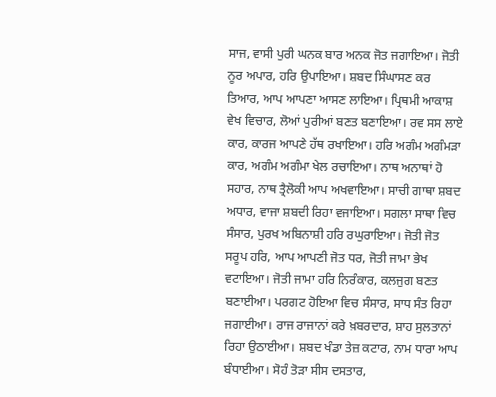ਸਾਜ, ਵਾਸੀ ਪੁਰੀ ਘਨਕ ਬਾਰ ਅਨਕ ਜੋਤ ਜਗਾਇਆ। ਜੋਤੀ ਨੂਰ ਅਪਾਰ, ਹਰਿ ਉਪਾਇਆ। ਸ਼ਬਦ ਸਿੰਘਾਸਣ ਕਰ ਤਿਆਰ, ਆਪ ਆਪਣਾ ਆਸਣ ਲਾਇਆ। ਪ੍ਰਿਥਮੀ ਆਕਾਸ਼ ਵੇਖ ਵਿਚਾਰ, ਲੋਆਂ ਪੁਰੀਆਂ ਬਣਤ ਬਣਾਇਆ। ਰਵ ਸਸ ਲਾਏ ਕਾਰ, ਕਾਰਜ ਆਪਣੇ ਹੱਥ ਰਖਾਇਆ। ਹਰਿ ਅਗੰਮ ਅਗੰਮੜਾ ਕਾਰ, ਅਗੰਮ ਅਗੰਮਾ ਖੇਲ ਰਚਾਇਆ। ਨਾਥ ਅਨਾਥਾਂ ਹੋ ਸਹਾਰ, ਨਾਥ ਤ੍ਰੈਲੋਕੀ ਆਪ ਅਖਵਾਇਆ। ਸਾਚੀ ਗਾਥਾ ਸ਼ਬਦ ਅਧਾਰ, ਵਾਜਾ ਸ਼ਬਦੀ ਰਿਹਾ ਵਜਾਇਆ। ਸਗਲਾ ਸਾਥਾ ਵਿਚ ਸੰਸਾਰ, ਪੁਰਖ ਅਬਿਨਾਸ਼ੀ ਹਰਿ ਰਘੁਰਾਇਆ। ਜੋਤੀ ਜੋਤ ਸਰੂਪ ਹਰਿ, ਆਪ ਆਪਣੀ ਜੋਤ ਧਰ, ਜੋਤੀ ਜਾਮਾ ਭੇਖ ਵਟਾਇਆ। ਜੋਤੀ ਜਾਮਾ ਹਰਿ ਨਿਰੰਕਾਰ, ਕਲਜੁਗ ਬਣਤ ਬਣਾਈਆ। ਪਰਗਟ ਹੋਇਆ ਵਿਚ ਸੰਸਾਰ, ਸਾਧ ਸੰਤ ਰਿਹਾ ਜਗਾਈਆ। ਰਾਜ ਰਾਜਾਨਾਂ ਕਰੇ ਖ਼ਬਰਦਾਰ, ਸ਼ਾਹ ਸੁਲਤਾਨਾਂ ਰਿਹਾ ਉਠਾਈਆ। ਸ਼ਬਦ ਖੰਡਾ ਤੇਜ਼ ਕਟਾਰ, ਨਾਮ ਧਾਰਾ ਆਪ ਬੰਧਾਈਆ। ਸੋਹੰ ਤੋੜਾ ਸੀਸ ਦਸਤਾਰ,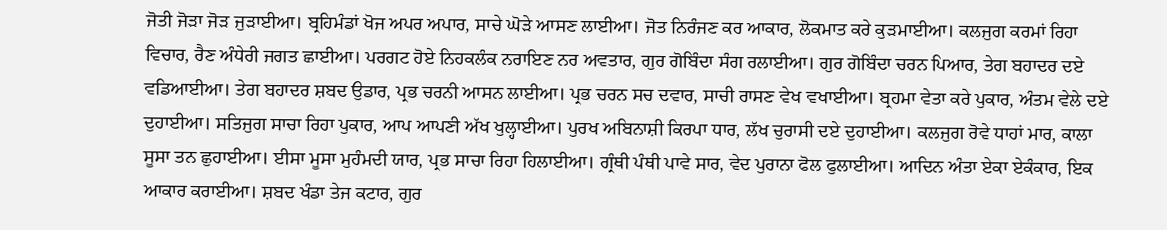ਜੋਤੀ ਜੋੜਾ ਜੋੜ ਜੁੜਾਈਆ। ਬ੍ਰਹਿਮੰਡਾਂ ਖੋਜ ਅਪਰ ਅਪਾਰ, ਸਾਚੇ ਘੋੜੇ ਆਸਣ ਲਾਈਆ। ਜੋਤ ਨਿਰੰਜਣ ਕਰ ਆਕਾਰ, ਲੋਕਮਾਤ ਕਰੇ ਕੁੜਮਾਈਆ। ਕਲਜੁਗ ਕਰਮਾਂ ਰਿਹਾ ਵਿਚਾਰ, ਰੈਣ ਅੰਧੇਰੀ ਜਗਤ ਛਾਈਆ। ਪਰਗਟ ਹੋਏ ਨਿਹਕਲੰਕ ਨਰਾਇਣ ਨਰ ਅਵਤਾਰ, ਗੁਰ ਗੋਬਿੰਦਾ ਸੰਗ ਰਲਾਈਆ। ਗੁਰ ਗੋਬਿੰਦਾ ਚਰਨ ਪਿਆਰ, ਤੇਗ ਬਹਾਦਰ ਦਏ ਵਡਿਆਈਆ। ਤੇਗ ਬਹਾਦਰ ਸ਼ਬਦ ਉਡਾਰ, ਪ੍ਰਭ ਚਰਨੀ ਆਸਨ ਲਾਈਆ। ਪ੍ਰਭ ਚਰਨ ਸਚ ਦਵਾਰ, ਸਾਚੀ ਰਾਸਣ ਵੇਖ ਵਖਾਈਆ। ਬ੍ਰਹਮਾ ਵੇਤਾ ਕਰੇ ਪੁਕਾਰ, ਅੰਤਮ ਵੇਲੇ ਦਏ ਦੁਹਾਈਆ। ਸਤਿਜੁਗ ਸਾਚਾ ਰਿਹਾ ਪੁਕਾਰ, ਆਪ ਆਪਣੀ ਅੱਖ ਖੁਲ੍ਹਾਈਆ। ਪੁਰਖ ਅਬਿਨਾਸ਼ੀ ਕਿਰਪਾ ਧਾਰ, ਲੱਖ ਚੁਰਾਸੀ ਦਏ ਦੁਹਾਈਆ। ਕਲਜੁਗ ਰੋਵੇ ਧਾਹਾਂ ਮਾਰ, ਕਾਲਾ ਸੂਸਾ ਤਨ ਛੁਹਾਈਆ। ਈਸਾ ਮੂਸਾ ਮੁਹੰਮਦੀ ਯਾਰ, ਪ੍ਰਭ ਸਾਚਾ ਰਿਹਾ ਹਿਲਾਈਆ। ਗ੍ਰੰਥੀ ਪੰਥੀ ਪਾਵੇ ਸਾਰ, ਵੇਦ ਪੁਰਾਨਾ ਫੋਲ ਫੁਲਾਈਆ। ਆਦਿਨ ਅੰਤਾ ਏਕਾ ਏਕੰਕਾਰ, ਇਕ ਆਕਾਰ ਕਰਾਈਆ। ਸ਼ਬਦ ਖੰਡਾ ਤੇਜ ਕਟਾਰ, ਗੁਰ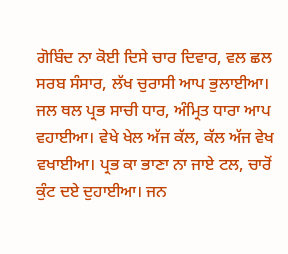ਗੋਬਿੰਦ ਨਾ ਕੋਈ ਦਿਸੇ ਚਾਰ ਦਿਵਾਰ, ਵਲ ਛਲ ਸਰਬ ਸੰਸਾਰ, ਲੱਖ ਚੁਰਾਸੀ ਆਪ ਭੁਲਾਈਆ। ਜਲ ਥਲ ਪ੍ਰਭ ਸਾਚੀ ਧਾਰ, ਅੰਮ੍ਰਿਤ ਧਾਰਾ ਆਪ ਵਹਾਈਆ। ਵੇਖੇ ਖੇਲ ਅੱਜ ਕੱਲ, ਕੱਲ ਅੱਜ ਵੇਖ ਵਖਾਈਆ। ਪ੍ਰਭ ਕਾ ਭਾਣਾ ਨਾ ਜਾਏ ਟਲ, ਚਾਰੋਂ ਕੁੰਟ ਦਏ ਦੁਹਾਈਆ। ਜਨ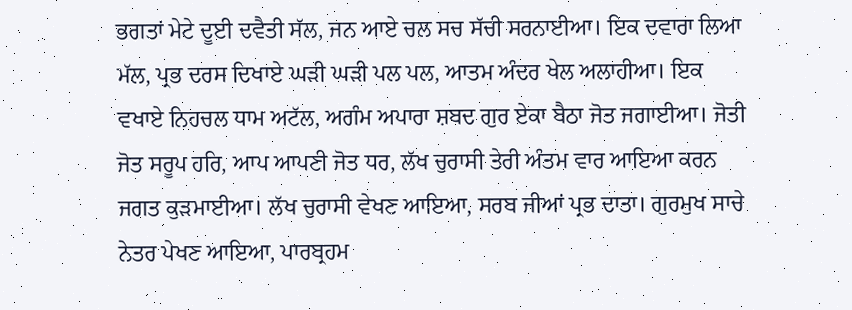ਭਗਤਾਂ ਮੇਟੇ ਦੂਈ ਦਵੈਤੀ ਸੱਲ, ਜਨ ਆਏ ਚਲ ਸਚ ਸੱਚੀ ਸਰਨਾਈਆ। ਇਕ ਦਵਾਰਾ ਲਿਆ ਮੱਲ, ਪ੍ਰਭ ਦਰਸ ਦਿਖਾਏ ਘੜੀ ਘੜੀ ਪਲ ਪਲ, ਆਤਮ ਅੰਦਰ ਖੇਲ ਅਲਾਹੀਆ। ਇਕ ਵਖਾਏ ਨਿਹਚਲ ਧਾਮ ਅਟੱਲ, ਅਗੰਮ ਅਪਾਰਾ ਸ਼ਬਦ ਗੁਰ ਏਕਾ ਬੈਠਾ ਜੋਤ ਜਗਾਈਆ। ਜੋਤੀ ਜੋਤ ਸਰੂਪ ਹਰਿ, ਆਪ ਆਪਣੀ ਜੋਤ ਧਰ, ਲੱਖ ਚੁਰਾਸੀ ਤੇਰੀ ਅੰਤਮ ਵਾਰ ਆਇਆ ਕਰਨ ਜਗਤ ਕੁੜਮਾਈਆ। ਲੱਖ ਚੁਰਾਸੀ ਵੇਖਣ ਆਇਆ, ਸਰਬ ਜੀਆਂ ਪ੍ਰਭ ਦਾਤਾ। ਗੁਰਮੁਖ ਸਾਚੇ ਨੇਤਰ ਪੇਖਣ ਆਇਆ, ਪਾਰਬ੍ਰਹਮ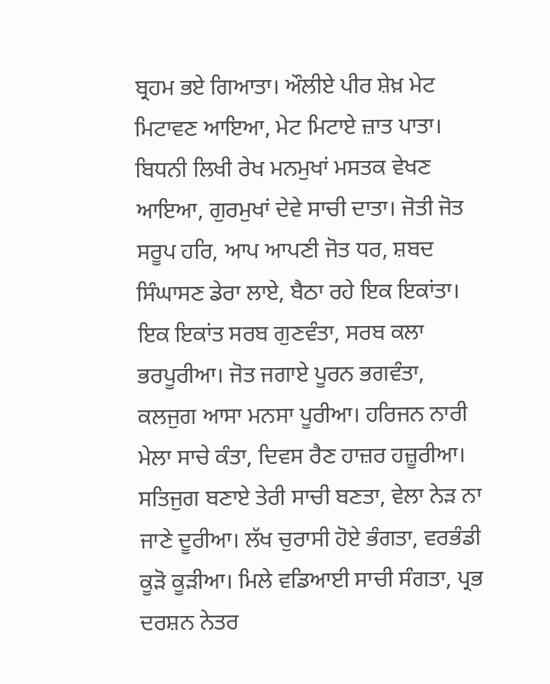ਬ੍ਰਹਮ ਭਏ ਗਿਆਤਾ। ਔਲੀਏ ਪੀਰ ਸ਼ੇਖ਼ ਮੇਟ ਮਿਟਾਵਣ ਆਇਆ, ਮੇਟ ਮਿਟਾਏ ਜ਼ਾਤ ਪਾਤਾ। ਬਿਧਨੀ ਲਿਖੀ ਰੇਖ ਮਨਮੁਖਾਂ ਮਸਤਕ ਵੇਖਣ ਆਇਆ, ਗੁਰਮੁਖਾਂ ਦੇਵੇ ਸਾਚੀ ਦਾਤਾ। ਜੋਤੀ ਜੋਤ ਸਰੂਪ ਹਰਿ, ਆਪ ਆਪਣੀ ਜੋਤ ਧਰ, ਸ਼ਬਦ ਸਿੰਘਾਸਣ ਡੇਰਾ ਲਾਏ, ਬੈਠਾ ਰਹੇ ਇਕ ਇਕਾਂਤਾ। ਇਕ ਇਕਾਂਤ ਸਰਬ ਗੁਣਵੰਤਾ, ਸਰਬ ਕਲਾ ਭਰਪੂਰੀਆ। ਜੋਤ ਜਗਾਏ ਪੂਰਨ ਭਗਵੰਤਾ, ਕਲਜੁਗ ਆਸਾ ਮਨਸਾ ਪੂਰੀਆ। ਹਰਿਜਨ ਨਾਰੀ ਮੇਲਾ ਸਾਚੇ ਕੰਤਾ, ਦਿਵਸ ਰੈਣ ਹਾਜ਼ਰ ਹਜ਼ੂਰੀਆ। ਸਤਿਜੁਗ ਬਣਾਏ ਤੇਰੀ ਸਾਚੀ ਬਣਤਾ, ਵੇਲਾ ਨੇੜ ਨਾ ਜਾਣੇ ਦੂਰੀਆ। ਲੱਖ ਚੁਰਾਸੀ ਹੋਏ ਭੰਗਤਾ, ਵਰਭੰਡੀ ਕੂੜੋ ਕੂੜੀਆ। ਮਿਲੇ ਵਡਿਆਈ ਸਾਚੀ ਸੰਗਤਾ, ਪ੍ਰਭ ਦਰਸ਼ਨ ਨੇਤਰ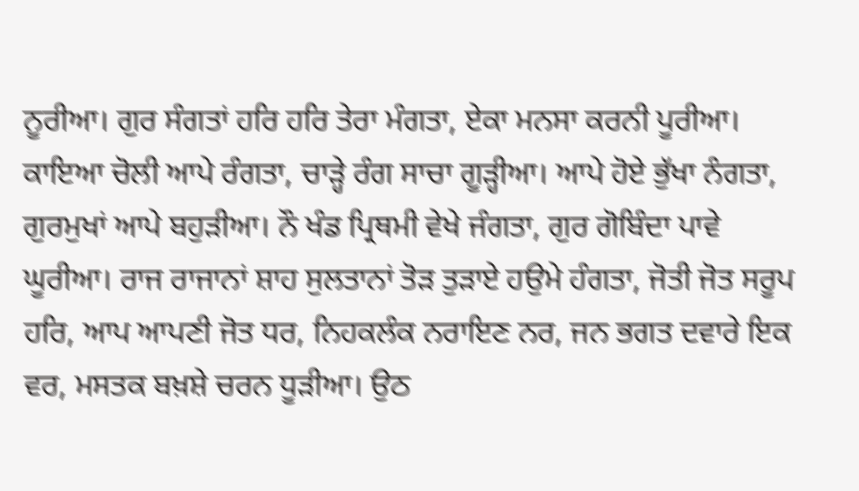ਨੂਰੀਆ। ਗੁਰ ਸੰਗਤਾਂ ਹਰਿ ਹਰਿ ਤੇਰਾ ਮੰਗਤਾ, ਏਕਾ ਮਨਸਾ ਕਰਨੀ ਪੂਰੀਆ। ਕਾਇਆ ਚੋਲੀ ਆਪੇ ਰੰਗਤਾ, ਚਾੜ੍ਹੇ ਰੰਗ ਸਾਚਾ ਗੂੜ੍ਹੀਆ। ਆਪੇ ਹੋਏ ਭੁੱਖਾ ਨੰਗਤਾ, ਗੁਰਮੁਖਾਂ ਆਪੇ ਬਹੁੜੀਆ। ਨੌ ਖੰਡ ਪ੍ਰਿਥਮੀ ਵੇਖੇ ਜੰਗਤਾ, ਗੁਰ ਗੋਬਿੰਦਾ ਪਾਵੇ ਘੂਰੀਆ। ਰਾਜ ਰਾਜਾਨਾਂ ਸ਼ਾਹ ਸੁਲਤਾਨਾਂ ਤੋੜ ਤੁੜਾਏ ਹਉਮੇ ਹੰਗਤਾ, ਜੋਤੀ ਜੋਤ ਸਰੂਪ ਹਰਿ, ਆਪ ਆਪਣੀ ਜੋਤ ਧਰ, ਨਿਹਕਲੰਕ ਨਰਾਇਣ ਨਰ, ਜਨ ਭਗਤ ਦਵਾਰੇ ਇਕ ਵਰ, ਮਸਤਕ ਬਖ਼ਸ਼ੇ ਚਰਨ ਧੂੜੀਆ। ਉਠ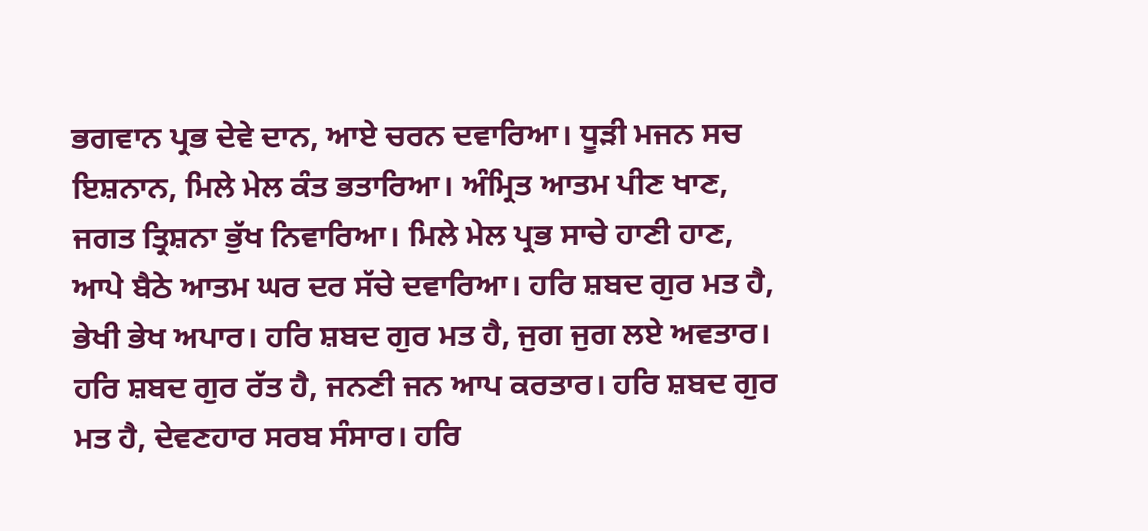ਭਗਵਾਨ ਪ੍ਰਭ ਦੇਵੇ ਦਾਨ, ਆਏ ਚਰਨ ਦਵਾਰਿਆ। ਧੂੜੀ ਮਜਨ ਸਚ ਇਸ਼ਨਾਨ, ਮਿਲੇ ਮੇਲ ਕੰਤ ਭਤਾਰਿਆ। ਅੰਮ੍ਰਿਤ ਆਤਮ ਪੀਣ ਖਾਣ, ਜਗਤ ਤ੍ਰਿਸ਼ਨਾ ਭੁੱਖ ਨਿਵਾਰਿਆ। ਮਿਲੇ ਮੇਲ ਪ੍ਰਭ ਸਾਚੇ ਹਾਣੀ ਹਾਣ, ਆਪੇ ਬੈਠੇ ਆਤਮ ਘਰ ਦਰ ਸੱਚੇ ਦਵਾਰਿਆ। ਹਰਿ ਸ਼ਬਦ ਗੁਰ ਮਤ ਹੈ, ਭੇਖੀ ਭੇਖ ਅਪਾਰ। ਹਰਿ ਸ਼ਬਦ ਗੁਰ ਮਤ ਹੈ, ਜੁਗ ਜੁਗ ਲਏ ਅਵਤਾਰ। ਹਰਿ ਸ਼ਬਦ ਗੁਰ ਰੱਤ ਹੈ, ਜਨਣੀ ਜਨ ਆਪ ਕਰਤਾਰ। ਹਰਿ ਸ਼ਬਦ ਗੁਰ ਮਤ ਹੈ, ਦੇਵਣਹਾਰ ਸਰਬ ਸੰਸਾਰ। ਹਰਿ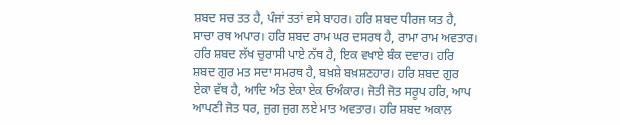ਸ਼ਬਦ ਸਚ ਤਤ ਹੈ, ਪੰਜਾਂ ਤਤਾਂ ਵਸੇ ਬਾਹਰ। ਹਰਿ ਸ਼ਬਦ ਧੀਰਜ ਯਤ ਹੈ, ਸਾਚਾ ਰਥ ਅਪਾਰ। ਹਰਿ ਸ਼ਬਦ ਰਾਮ ਘਰ ਦਸਰਥ ਹੈ, ਰਾਮਾ ਰਾਮ ਅਵਤਾਰ। ਹਰਿ ਸ਼ਬਦ ਲੱਖ ਚੁਰਾਸੀ ਪਾਏ ਨੱਥ ਹੈ, ਇਕ ਵਖਾਏ ਬੰਕ ਦਵਾਰ। ਹਰਿ ਸ਼ਬਦ ਗੁਰ ਮਤ ਸਦਾ ਸਮਰਥ ਹੈ, ਬਖ਼ਸ਼ੇ ਬਖ਼ਸ਼ਣਹਾਰ। ਹਰਿ ਸ਼ਬਦ ਗੁਰ ਏਕਾ ਵੱਥ ਹੈ, ਆਦਿ ਅੰਤ ਏਕਾ ਏਕ ਓਅੰਕਾਰ। ਜੋਤੀ ਜੋਤ ਸਰੂਪ ਹਰਿ, ਆਪ ਆਪਣੀ ਜੋਤ ਧਰ, ਜੁਗ ਜੁਗ ਲਏ ਮਾਤ ਅਵਤਾਰ। ਹਰਿ ਸ਼ਬਦ ਅਕਾਲ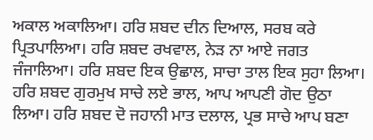ਅਕਾਲ ਅਕਾਲਿਆ। ਹਰਿ ਸ਼ਬਦ ਦੀਨ ਦਿਆਲ, ਸਰਬ ਕਰੇ ਪ੍ਰਿਤਪਾਲਿਆ। ਹਰਿ ਸ਼ਬਦ ਰਖਵਾਲ, ਨੇੜ ਨਾ ਆਏ ਜਗਤ ਜੰਜਾਲਿਆ। ਹਰਿ ਸ਼ਬਦ ਇਕ ਉਛਾਲ, ਸਾਚਾ ਤਾਲ ਇਕ ਸੁਹਾ ਲਿਆ। ਹਰਿ ਸ਼ਬਦ ਗੁਰਮੁਖ ਸਾਚੇ ਲਏ ਭਾਲ, ਆਪ ਆਪਣੀ ਗੋਦ ਉਠਾ ਲਿਆ। ਹਰਿ ਸ਼ਬਦ ਦੋ ਜਹਾਨੀ ਮਾਤ ਦਲਾਲ, ਪ੍ਰਭ ਸਾਚੇ ਆਪ ਬਣਾ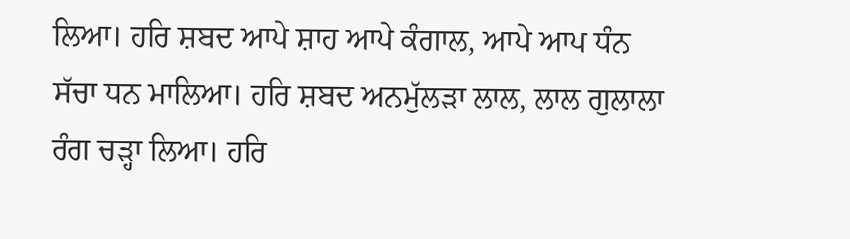ਲਿਆ। ਹਰਿ ਸ਼ਬਦ ਆਪੇ ਸ਼ਾਹ ਆਪੇ ਕੰਗਾਲ, ਆਪੇ ਆਪ ਧੰਨ ਸੱਚਾ ਧਨ ਮਾਲਿਆ। ਹਰਿ ਸ਼ਬਦ ਅਨਮੁੱਲੜਾ ਲਾਲ, ਲਾਲ ਗੁਲਾਲਾ ਰੰਗ ਚੜ੍ਹਾ ਲਿਆ। ਹਰਿ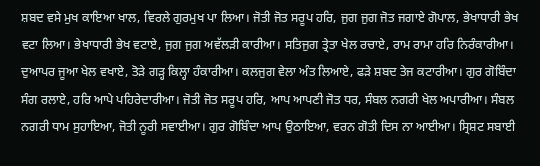ਸ਼ਬਦ ਵਸੇ ਮੁਖ ਕਾਇਆ ਖਾਲ, ਵਿਰਲੇ ਗੁਰਮੁਖ ਪਾ ਲਿਆ। ਜੋਤੀ ਜੋਤ ਸਰੂਪ ਹਰਿ, ਜੁਗ ਜੁਗ ਜੋਤ ਜਗਾਏ ਗੋਪਾਲ, ਭੇਖਾਧਾਰੀ ਭੇਖ ਵਟਾ ਲਿਆ। ਭੇਖਾਧਾਰੀ ਭੇਖ ਵਟਾਏ, ਜੁਗ ਜੁਗ ਅਵੱਲੜੀ ਕਾਰੀਆ। ਸਤਿਜੁਗ ਤ੍ਰੇਤਾ ਖੇਲ ਰਚਾਏ, ਰਾਮ ਰਾਮਾ ਹਰਿ ਨਿਰੰਕਾਰੀਆ। ਦੁਆਪਰ ਜੂਆ ਖੇਲ ਵਖਾਏ, ਤੋੜੇ ਗੜ੍ਹ ਕਿਲ੍ਹਾ ਹੰਕਾਰੀਆ। ਕਲਜੁਗ ਵੇਲਾ ਅੰਤ ਲਿਆਏ, ਫੜੇ ਸ਼ਬਦ ਤੇਜ ਕਟਾਰੀਆ। ਗੁਰ ਗੋਬਿੰਦਾ ਸੰਗ ਰਲਾਏ, ਹਰਿ ਆਪੇ ਪਹਿਰੇਦਾਰੀਆ। ਜੋਤੀ ਜੋਤ ਸਰੂਪ ਹਰਿ, ਆਪ ਆਪਣੀ ਜੋਤ ਧਰ, ਸੰਬਲ ਨਗਰੀ ਖੇਲ ਅਪਾਰੀਆ। ਸੰਬਲ ਨਗਰੀ ਧਾਮ ਸੁਹਾਇਆ, ਜੋਤੀ ਨੂਰੀ ਸਵਾਈਆ। ਗੁਰ ਗੋਬਿੰਦਾ ਆਪ ਉਠਾਇਆ, ਵਰਨ ਗੋਤੀ ਦਿਸ ਨਾ ਆਈਆ। ਸ੍ਰਿਸ਼ਟ ਸਬਾਈ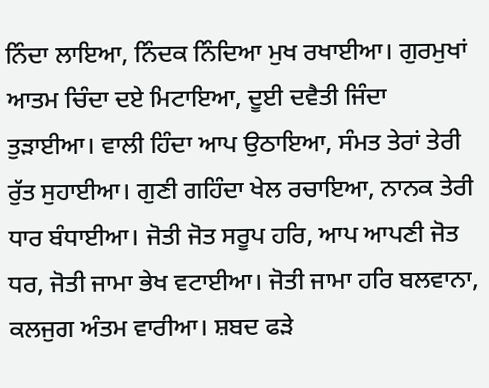ਨਿੰਦਾ ਲਾਇਆ, ਨਿੰਦਕ ਨਿੰਦਿਆ ਮੁਖ ਰਖਾਈਆ। ਗੁਰਮੁਖਾਂ ਆਤਮ ਚਿੰਦਾ ਦਏ ਮਿਟਾਇਆ, ਦੂਈ ਦਵੈਤੀ ਜਿੰਦਾ ਤੁੜਾਈਆ। ਵਾਲੀ ਹਿੰਦਾ ਆਪ ਉਠਾਇਆ, ਸੰਮਤ ਤੇਰਾਂ ਤੇਰੀ ਰੁੱਤ ਸੁਹਾਈਆ। ਗੁਣੀ ਗਹਿੰਦਾ ਖੇਲ ਰਚਾਇਆ, ਨਾਨਕ ਤੇਰੀ ਧਾਰ ਬੰਧਾਈਆ। ਜੋਤੀ ਜੋਤ ਸਰੂਪ ਹਰਿ, ਆਪ ਆਪਣੀ ਜੋਤ ਧਰ, ਜੋਤੀ ਜਾਮਾ ਭੇਖ ਵਟਾਈਆ। ਜੋਤੀ ਜਾਮਾ ਹਰਿ ਬਲਵਾਨਾ, ਕਲਜੁਗ ਅੰਤਮ ਵਾਰੀਆ। ਸ਼ਬਦ ਫੜੇ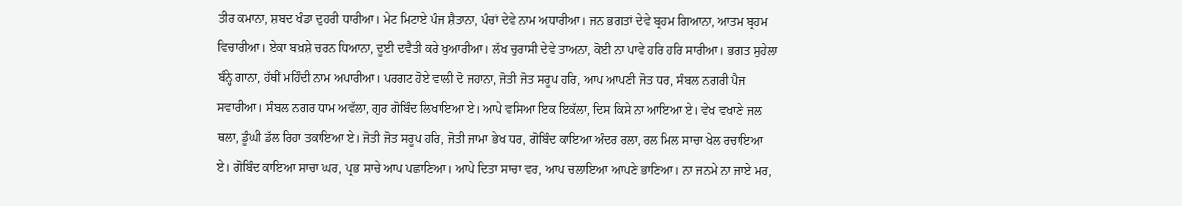ਤੀਰ ਕਮਾਨਾ, ਸ਼ਬਦ ਖੰਡਾ ਦੁਹਰੀ ਧਾਰੀਆ। ਮੇਟ ਮਿਟਾਏ ਪੰਜ ਸ਼ੈਤਾਨਾ, ਪੰਚਾਂ ਦੇਵੇ ਨਾਮ ਅਧਾਰੀਆ। ਜਨ ਭਗਤਾਂ ਦੇਵੇ ਬ੍ਰਹਮ ਗਿਆਨਾ, ਆਤਮ ਬ੍ਰਹਮ ਵਿਚਾਰੀਆ। ਏਕਾ ਬਖ਼ਸ਼ੇ ਚਰਨ ਧਿਆਨਾ, ਦੂਈ ਦਵੈਤੀ ਕਰੇ ਖੁਆਰੀਆ। ਲੱਖ ਚੁਰਾਸੀ ਦੇਵੇ ਤਾਅਨਾ, ਕੋਈ ਨਾ ਪਾਵੇ ਹਰਿ ਹਰਿ ਸਾਰੀਆ। ਭਗਤ ਸੁਹੇਲਾ ਬੰਨ੍ਹੇ ਗਾਨਾ, ਹੱਥੀਂ ਮਹਿੰਦੀ ਨਾਮ ਅਪਾਰੀਆ। ਪਰਗਟ ਹੋਏ ਵਾਲੀ ਦੋ ਜਹਾਨਾ, ਜੋਤੀ ਜੋਤ ਸਰੂਪ ਹਰਿ, ਆਪ ਆਪਣੀ ਜੋਤ ਧਰ, ਸੰਬਲ ਨਗਰੀ ਪੈਜ ਸਵਾਰੀਆ। ਸੰਬਲ ਨਗਰ ਧਾਮ ਅਵੱਲਾ, ਗੁਰ ਗੋਬਿੰਦ ਲਿਖਾਇਆ ਏ। ਆਪੇ ਵਸਿਆ ਇਕ ਇਕੱਲਾ, ਦਿਸ ਕਿਸੇ ਨਾ ਆਇਆ ਏ। ਵੇਖ ਵਖਾਣੇ ਜਲ ਥਲਾ, ਡੂੰਘੀ ਡੱਲ ਰਿਹਾ ਤਕਾਇਆ ਏ। ਜੋਤੀ ਜੋਤ ਸਰੂਪ ਹਰਿ, ਜੋਤੀ ਜਾਮਾ ਭੇਖ ਧਰ, ਗੋਬਿੰਦ ਕਾਇਆ ਅੰਦਰ ਰਲਾ, ਰਲ ਮਿਲ ਸਾਚਾ ਖੇਲ ਰਚਾਇਆ ਏ। ਗੋਬਿੰਦ ਕਾਇਆ ਸਾਚਾ ਘਰ, ਪ੍ਰਭ ਸਾਚੇ ਆਪ ਪਛਾਣਿਆ। ਆਪੇ ਦਿਤਾ ਸਾਚਾ ਵਰ, ਆਪ ਚਲਾਇਆ ਆਪਣੇ ਭਾਣਿਆ। ਨਾ ਜਨਮੇ ਨਾ ਜਾਏ ਮਰ,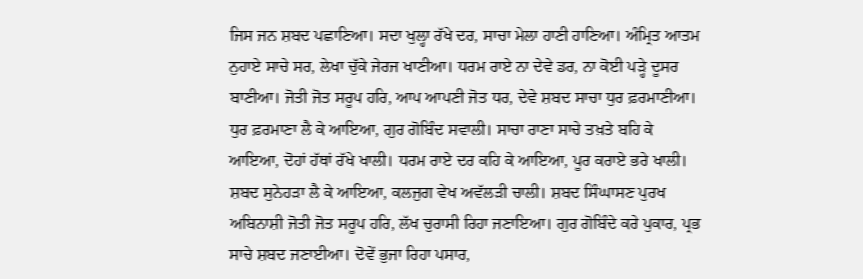ਜਿਸ ਜਨ ਸ਼ਬਦ ਪਛਾਣਿਆ। ਸਦਾ ਖੁਲ੍ਹਾ ਰੱਖੇ ਦਰ, ਸਾਚਾ ਮੇਲਾ ਹਾਣੀ ਹਾਣਿਆ। ਅੰਮ੍ਰਿਤ ਆਤਮ ਨੁਹਾਏ ਸਾਚੇ ਸਰ, ਲੇਖਾ ਚੁੱਕੇ ਜੇਰਜ ਖਾਣੀਆ। ਧਰਮ ਰਾਏ ਨਾ ਦੇਵੇ ਡਰ, ਨਾ ਕੋਈ ਪੜ੍ਹੇ ਦੂਸਰ ਬਾਣੀਆ। ਜੋਤੀ ਜੋਤ ਸਰੂਪ ਹਰਿ, ਆਪ ਆਪਣੀ ਜੋਤ ਧਰ, ਦੇਵੇ ਸ਼ਬਦ ਸਾਚਾ ਧੁਰ ਫ਼ਰਮਾਣੀਆ। ਧੁਰ ਫ਼ਰਮਾਣਾ ਲੈ ਕੇ ਆਇਆ, ਗੁਰ ਗੋਬਿੰਦ ਸਵਾਲੀ। ਸਾਚਾ ਰਾਣਾ ਸਾਚੇ ਤਖ਼ਤੇ ਬਹਿ ਕੇ ਆਇਆ, ਦੋਹਾਂ ਹੱਥਾਂ ਰੱਖੇ ਖਾਲੀ। ਧਰਮ ਰਾਏ ਦਰ ਕਹਿ ਕੇ ਆਇਆ, ਪੂਰ ਕਰਾਏ ਭਰੇ ਖਾਲੀ। ਸ਼ਬਦ ਸੁਨੇਹੜਾ ਲੈ ਕੇ ਆਇਆ, ਕਲਜੁਗ ਵੇਖ ਅਵੱਲੜੀ ਚਾਲੀ। ਸ਼ਬਦ ਸਿੰਘਾਸਣ ਪੁਰਖ ਅਬਿਨਾਸ਼ੀ ਜੋਤੀ ਜੋਤ ਸਰੂਪ ਹਰਿ, ਲੱਖ ਚੁਰਾਸੀ ਰਿਹਾ ਜਣਾਇਆ। ਗੁਰ ਗੋਬਿੰਦੇ ਕਰੇ ਪੁਕਾਰ, ਪ੍ਰਭ ਸਾਚੇ ਸ਼ਬਦ ਜਣਾਈਆ। ਦੋਵੇਂ ਭੁਜਾ ਰਿਹਾ ਪਸਾਰ,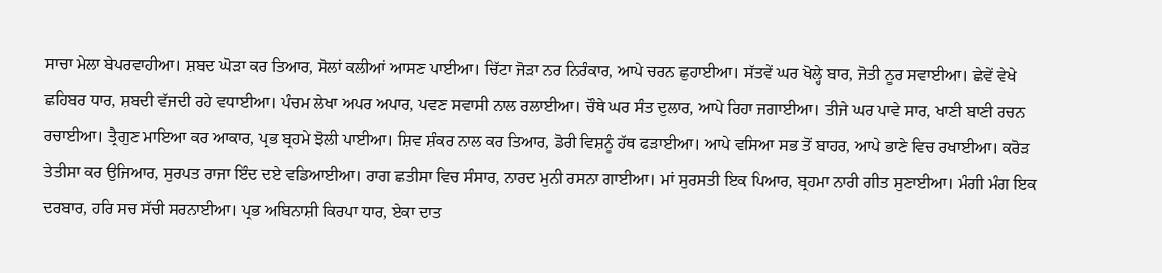ਸਾਚਾ ਮੇਲਾ ਬੇਪਰਵਾਹੀਆ। ਸ਼ਬਦ ਘੋੜਾ ਕਰ ਤਿਆਰ, ਸੋਲਾਂ ਕਲੀਆਂ ਆਸਣ ਪਾਈਆ। ਚਿੱਟਾ ਜੋੜਾ ਨਰ ਨਿਰੰਕਾਰ, ਆਪੇ ਚਰਨ ਛੁਹਾਈਆ। ਸੱਤਵੇਂ ਘਰ ਖੋਲ੍ਹੇ ਬਾਰ, ਜੋਤੀ ਨੂਰ ਸਵਾਈਆ। ਛੇਵੇਂ ਵੇਖੇ ਛਹਿਬਰ ਧਾਰ, ਸ਼ਬਦੀ ਵੱਜਦੀ ਰਹੇ ਵਧਾਈਆ। ਪੰਚਮ ਲੇਖਾ ਅਪਰ ਅਪਾਰ, ਪਵਣ ਸਵਾਸੀ ਨਾਲ ਰਲਾਈਆ। ਚੌਥੇ ਘਰ ਸੰਤ ਦੁਲਾਰ, ਆਪੇ ਰਿਹਾ ਜਗਾਈਆ। ਤੀਜੇ ਘਰ ਪਾਵੇ ਸਾਰ, ਖਾਣੀ ਬਾਣੀ ਰਚਨ ਰਚਾਈਆ। ਤ੍ਰੈਗੁਣ ਮਾਇਆ ਕਰ ਆਕਾਰ, ਪ੍ਰਭ ਬ੍ਰਹਮੇ ਝੋਲੀ ਪਾਈਆ। ਸ਼ਿਵ ਸ਼ੰਕਰ ਨਾਲ ਕਰ ਤਿਆਰ, ਡੋਰੀ ਵਿਸ਼ਨੂੰ ਹੱਥ ਫੜਾਈਆ। ਆਪੇ ਵਸਿਆ ਸਭ ਤੋਂ ਬਾਹਰ, ਆਪੇ ਭਾਣੇ ਵਿਚ ਰਖਾਈਆ। ਕਰੋੜ ਤੇਤੀਸਾ ਕਰ ਉਜਿਆਰ, ਸੁਰਪਤ ਰਾਜਾ ਇੰਦ ਦਏ ਵਡਿਆਈਆ। ਰਾਗ ਛਤੀਸਾ ਵਿਚ ਸੰਸਾਰ, ਨਾਰਦ ਮੁਨੀ ਰਸਨਾ ਗਾਈਆ। ਮਾਂ ਸੁਰਸਤੀ ਇਕ ਪਿਆਰ, ਬ੍ਰਹਮਾ ਨਾਰੀ ਗੀਤ ਸੁਣਾਈਆ। ਮੰਗੀ ਮੰਗ ਇਕ ਦਰਬਾਰ, ਹਰਿ ਸਚ ਸੱਚੀ ਸਰਨਾਈਆ। ਪ੍ਰਭ ਅਬਿਨਾਸ਼ੀ ਕਿਰਪਾ ਧਾਰ, ਏਕਾ ਦਾਤ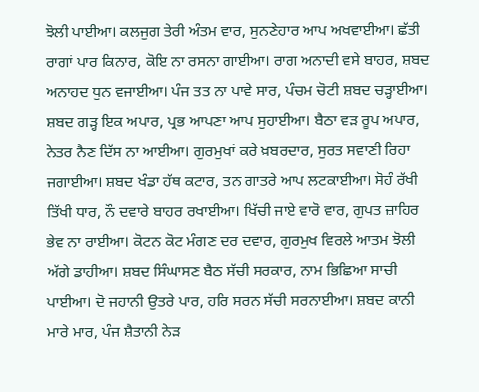ਝੋਲੀ ਪਾਈਆ। ਕਲਜੁਗ ਤੇਰੀ ਅੰਤਮ ਵਾਰ, ਸੁਨਣੇਹਾਰ ਆਪ ਅਖਵਾਈਆ। ਛੱਤੀ ਰਾਗਾਂ ਪਾਰ ਕਿਨਾਰ, ਕੋਇ ਨਾ ਰਸਨਾ ਗਾਈਆ। ਰਾਗ ਅਨਾਦੀ ਵਸੇ ਬਾਹਰ, ਸ਼ਬਦ ਅਨਾਹਦ ਧੁਨ ਵਜਾਈਆ। ਪੰਜ ਤਤ ਨਾ ਪਾਵੇ ਸਾਰ, ਪੰਚਮ ਚੋਟੀ ਸ਼ਬਦ ਚੜ੍ਹਾਈਆ। ਸ਼ਬਦ ਗੜ੍ਹ ਇਕ ਅਪਾਰ, ਪ੍ਰਭ ਆਪਣਾ ਆਪ ਸੁਹਾਈਆ। ਬੈਠਾ ਵੜ ਰੂਪ ਅਪਾਰ, ਨੇਤਰ ਨੈਣ ਦਿੱਸ ਨਾ ਆਈਆ। ਗੁਰਮੁਖਾਂ ਕਰੇ ਖ਼ਬਰਦਾਰ, ਸੁਰਤ ਸਵਾਣੀ ਰਿਹਾ ਜਗਾਈਆ। ਸ਼ਬਦ ਖੰਡਾ ਹੱਥ ਕਟਾਰ, ਤਨ ਗਾਤਰੇ ਆਪ ਲਟਕਾਈਆ। ਸੋਹੰ ਰੱਖੀ ਤਿੱਖੀ ਧਾਰ, ਨੌ ਦਵਾਰੇ ਬਾਹਰ ਰਖਾਈਆ। ਖਿੱਚੀ ਜਾਏ ਵਾਰੋ ਵਾਰ, ਗੁਪਤ ਜ਼ਾਹਿਰ ਭੇਵ ਨਾ ਰਾਈਆ। ਕੋਟਨ ਕੋਟ ਮੰਗਣ ਦਰ ਦਵਾਰ, ਗੁਰਮੁਖ ਵਿਰਲੇ ਆਤਮ ਝੋਲੀ ਅੱਗੇ ਡਾਹੀਆ। ਸ਼ਬਦ ਸਿੰਘਾਸਣ ਬੈਠ ਸੱਚੀ ਸਰਕਾਰ, ਨਾਮ ਭਿਛਿਆ ਸਾਚੀ ਪਾਈਆ। ਦੋ ਜਹਾਨੀ ਉਤਰੇ ਪਾਰ, ਹਰਿ ਸਰਨ ਸੱਚੀ ਸਰਨਾਈਆ। ਸ਼ਬਦ ਕਾਨੀ ਮਾਰੇ ਮਾਰ, ਪੰਜ ਸ਼ੈਤਾਨੀ ਨੇੜ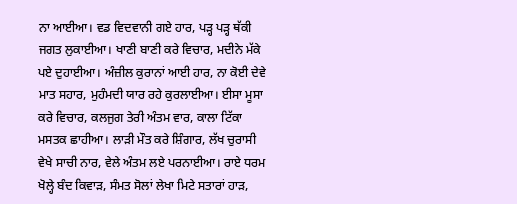ਨਾ ਆਈਆ। ਵਡ ਵਿਦਵਾਨੀ ਗਏ ਹਾਰ, ਪੜ੍ਹ ਪੜ੍ਹ ਥੱਕੀ ਜਗਤ ਲੁਕਾਈਆ। ਖਾਣੀ ਬਾਣੀ ਕਰੇ ਵਿਚਾਰ, ਮਦੀਨੇ ਮੱਕੇ ਪਏ ਦੁਹਾਈਆ। ਅੰਜ਼ੀਲ ਕੁਰਾਨਾਂ ਆਈ ਹਾਰ, ਨਾ ਕੋਈ ਦੇਵੇ ਮਾਤ ਸਹਾਰ, ਮੁਹੰਮਦੀ ਯਾਰ ਰਹੇ ਕੁਰਲਾਈਆ। ਈਸਾ ਮੂਸਾ ਕਰੇ ਵਿਚਾਰ, ਕਲਜੁਗ ਤੇਰੀ ਅੰਤਮ ਵਾਰ, ਕਾਲਾ ਟਿੱਕਾ ਮਸਤਕ ਛਾਹੀਆ। ਲਾੜੀ ਮੌਤ ਕਰੇ ਸ਼ਿੰਗਾਰ, ਲੱਖ ਚੁਰਾਸੀ ਵੇਖੇ ਸਾਚੀ ਨਾਰ, ਵੇਲੇ ਅੰਤਮ ਲਏ ਪਰਨਾਈਆ। ਰਾਏ ਧਰਮ ਖੋਲ੍ਹੇ ਬੰਦ ਕਿਵਾੜ, ਸੰਮਤ ਸੋਲਾਂ ਲੇਖਾ ਮਿਟੇ ਸਤਾਰਾਂ ਹਾੜ,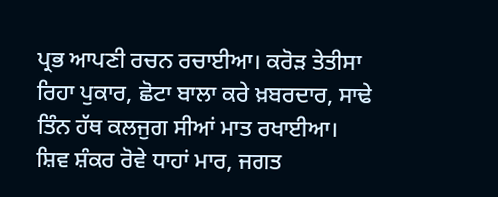ਪ੍ਰਭ ਆਪਣੀ ਰਚਨ ਰਚਾਈਆ। ਕਰੋੜ ਤੇਤੀਸਾ ਰਿਹਾ ਪੁਕਾਰ, ਛੋਟਾ ਬਾਲਾ ਕਰੇ ਖ਼ਬਰਦਾਰ, ਸਾਢੇ ਤਿੰਨ ਹੱਥ ਕਲਜੁਗ ਸੀਆਂ ਮਾਤ ਰਖਾਈਆ। ਸ਼ਿਵ ਸ਼ੰਕਰ ਰੋਵੇ ਧਾਹਾਂ ਮਾਰ, ਜਗਤ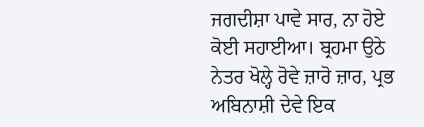ਜਗਦੀਸ਼ਾ ਪਾਵੇ ਸਾਰ, ਨਾ ਹੋਏ ਕੋਈ ਸਹਾਈਆ। ਬ੍ਰਹਮਾ ਉਠੇ ਨੇਤਰ ਖੋਲ੍ਹੇ ਰੋਵੇ ਜ਼ਾਰੋ ਜ਼ਾਰ, ਪ੍ਰਭ ਅਬਿਨਾਸ਼ੀ ਦੇਵੇ ਇਕ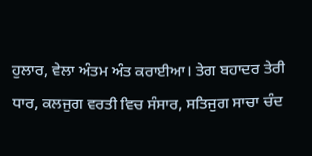ਹੁਲਾਰ, ਵੇਲਾ ਅੰਤਮ ਅੰਤ ਕਰਾਈਆ। ਤੇਗ ਬਹਾਦਰ ਤੇਰੀ ਧਾਰ, ਕਲਜੁਗ ਵਰਤੀ ਵਿਚ ਸੰਸਾਰ, ਸਤਿਜੁਗ ਸਾਚਾ ਚੰਦ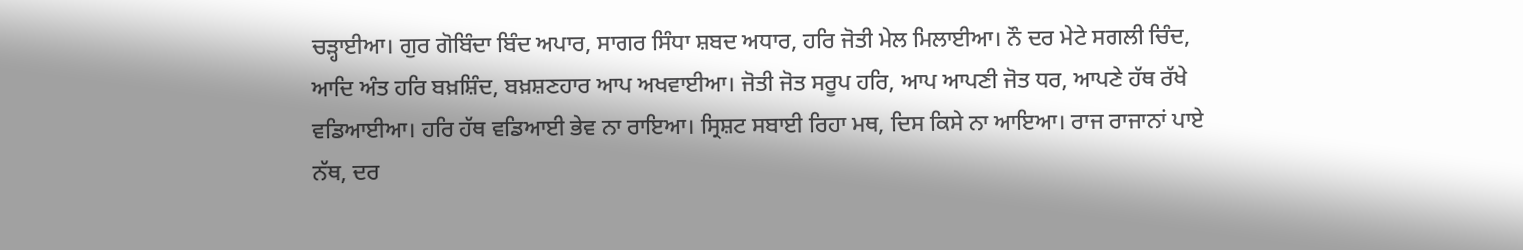ਚੜ੍ਹਾਈਆ। ਗੁਰ ਗੋਬਿੰਦਾ ਬਿੰਦ ਅਪਾਰ, ਸਾਗਰ ਸਿੰਧਾ ਸ਼ਬਦ ਅਧਾਰ, ਹਰਿ ਜੋਤੀ ਮੇਲ ਮਿਲਾਈਆ। ਨੌ ਦਰ ਮੇਟੇ ਸਗਲੀ ਚਿੰਦ, ਆਦਿ ਅੰਤ ਹਰਿ ਬਖ਼ਸ਼ਿੰਦ, ਬਖ਼ਸ਼ਣਹਾਰ ਆਪ ਅਖਵਾਈਆ। ਜੋਤੀ ਜੋਤ ਸਰੂਪ ਹਰਿ, ਆਪ ਆਪਣੀ ਜੋਤ ਧਰ, ਆਪਣੇ ਹੱਥ ਰੱਖੇ ਵਡਿਆਈਆ। ਹਰਿ ਹੱਥ ਵਡਿਆਈ ਭੇਵ ਨਾ ਰਾਇਆ। ਸ੍ਰਿਸ਼ਟ ਸਬਾਈ ਰਿਹਾ ਮਥ, ਦਿਸ ਕਿਸੇ ਨਾ ਆਇਆ। ਰਾਜ ਰਾਜਾਨਾਂ ਪਾਏ ਨੱਥ, ਦਰ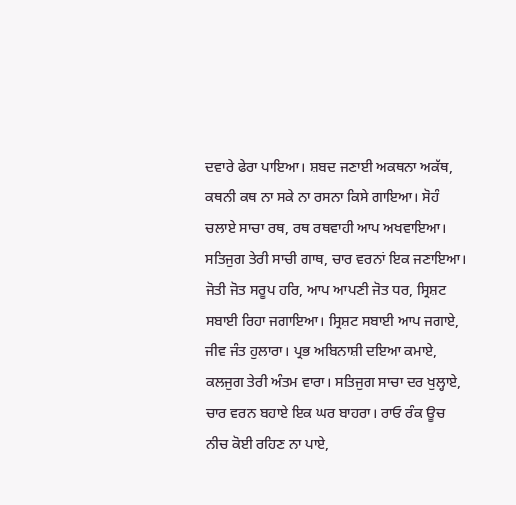ਦਵਾਰੇ ਫੇਰਾ ਪਾਇਆ। ਸ਼ਬਦ ਜਣਾਈ ਅਕਥਨਾ ਅਕੱਥ, ਕਥਨੀ ਕਥ ਨਾ ਸਕੇ ਨਾ ਰਸਨਾ ਕਿਸੇ ਗਾਇਆ। ਸੋਹੰ ਚਲਾਏ ਸਾਚਾ ਰਥ, ਰਥ ਰਥਵਾਹੀ ਆਪ ਅਖਵਾਇਆ। ਸਤਿਜੁਗ ਤੇਰੀ ਸਾਚੀ ਗਾਥ, ਚਾਰ ਵਰਨਾਂ ਇਕ ਜਣਾਇਆ। ਜੋਤੀ ਜੋਤ ਸਰੂਪ ਹਰਿ, ਆਪ ਆਪਣੀ ਜੋਤ ਧਰ, ਸ੍ਰਿਸ਼ਟ ਸਬਾਈ ਰਿਹਾ ਜਗਾਇਆ। ਸ੍ਰਿਸ਼ਟ ਸਬਾਈ ਆਪ ਜਗਾਏ, ਜੀਵ ਜੰਤ ਹੁਲਾਰਾ। ਪ੍ਰਭ ਅਬਿਨਾਸ਼ੀ ਦਇਆ ਕਮਾਏ, ਕਲਜੁਗ ਤੇਰੀ ਅੰਤਮ ਵਾਰਾ। ਸਤਿਜੁਗ ਸਾਚਾ ਦਰ ਖੁਲ੍ਹਾਏ, ਚਾਰ ਵਰਨ ਬਹਾਏ ਇਕ ਘਰ ਬਾਹਰਾ। ਰਾਓ ਰੰਕ ਊਚ ਨੀਚ ਕੋਈ ਰਹਿਣ ਨਾ ਪਾਏ,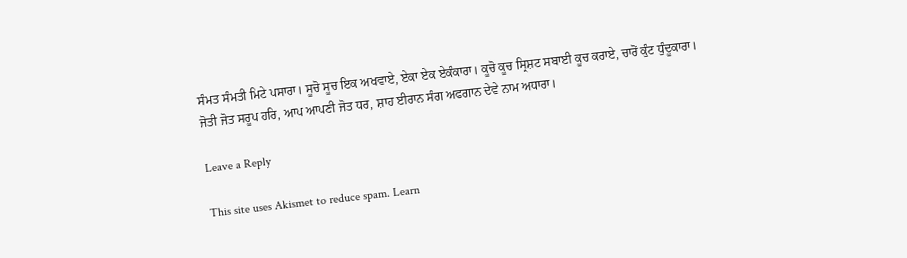ਸੰਮਤ ਸੰਮਤੀ ਮਿਟੇ ਪਸਾਰਾ। ਸੂਚੋ ਸੂਚ ਇਕ ਅਖਵਾਏ, ਏਕਾ ਏਕ ਏਕੰਕਾਰਾ। ਕੂਚੋ ਕੂਚ ਸ੍ਰਿਸ਼ਟ ਸਬਾਈ ਕੂਚ ਕਰਾਏ, ਚਾਰੋਂ ਕੁੰਟ ਧੁੰਦੂਕਾਰਾ। ਜੋਤੀ ਜੋਤ ਸਰੂਪ ਹਰਿ, ਆਪ ਆਪਣੀ ਜੋਤ ਧਰ, ਸ਼ਾਹ ਈਰਾਨ ਸੰਗ ਅਫਗਾਨ ਦੇਵੇ ਨਾਮ ਅਧਾਰਾ।

Leave a Reply

This site uses Akismet to reduce spam. Learn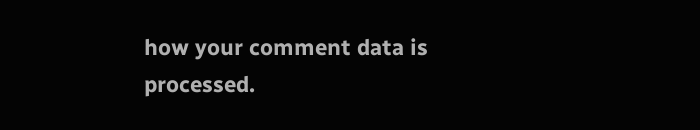how your comment data is processed.